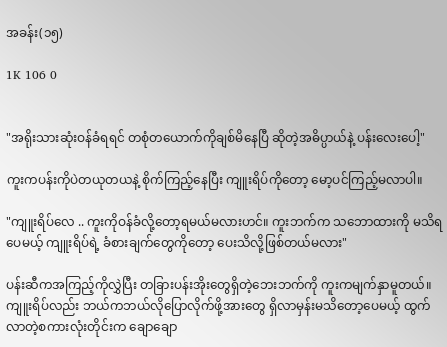အခန်း(၁၅)

1K 106 0


"အရိုးသားဆုံးဝန်ခံရရင် တစုံတယောက်ကိုချစ်မိနေပြီ ဆိုတဲ့အဓိပ္ပာယ်နဲ့ ပန်းလေးပေါ့"

ကူးကပန်းကိုပဲတယုတယနဲ့ စိုက်ကြည့်နေပြီး ကျူးရိပ်ကိုတော့ မော့ပင်ကြည့်မလာပါ။

"ကျူးရိပ်လေ .. ကူးကိုဝန်ခံလို့တော့ရမယ်မလားဟင်။ ကူးဘက်က သဘောထားကို မသိရပေမယ့် ကျူးရိပ်ရဲ့ ခံစားချက်တွေကိုတော့ ပေးသိလို့ဖြစ်တယ်မလား"

ပန်းဆီကအကြည့်ကိုလွှဲပြီး တခြားပန်းအိုးတွေရှိတဲ့ဘေးဘက်ကို ကူးကမျက်နှာမူတယ်။
ကျူးရိပ်လည်း ဘယ်ကဘယ်လိုပြောလိုက်ဖို့အားတွေ ရှိလာမှန်းမသိတော့ပေမယ့် ထွက်လာတဲ့စကားလုံးတိုင်းက ချောချော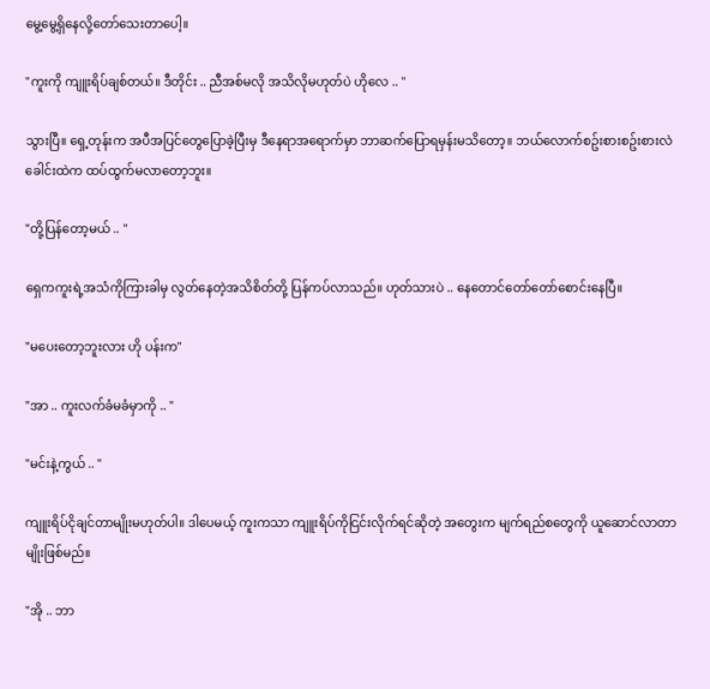မွေ့မွေ့ရှိနေလို့တော်သေးတာပေါ့။

"ကူးကို ကျူးရိပ်ချစ်တယ်။ ဒီတိုင်း .. ညီအစ်မလို အသိလိုမဟုတ်ပဲ ဟိုလေ .. "

သွားပြီ။ ရှေ့တုန်းက အပီအပြင်တွေပြောခဲ့ပြီးမှ ဒီနေရာအရောက်မှာ ဘာဆက်ပြောရမှန်းမသိတော့။ ဘယ်လောက်စဥ်းစားစဥ်းစားလဲ ခေါင်းထဲက ထပ်ထွက်မလာတော့ဘူး။

"တို့ပြန်တော့မယ် .. "

ရှေကကူးရဲ့အသံကိုကြားခါမှ လွတ်နေတဲ့အသိစိတ်တို့ ပြန်ကပ်လာသည်။ ဟုတ်သားပဲ .. နေတောင်တော်တော်စောင်းနေပြီ။

"မပေးတော့ဘူးလား ဟို ပန်းက"

"အာ .. ကူးလက်ခံမခံမှာကို .. "

"မင်းနဲ့ကွယ် .. "

ကျူးရိပ်ငိုချင်တာမျိုးမဟုတ်ပါ။ ဒါပေမယ့် ကူးကသာ ကျူးရိပ်ကိုငြင်းလိုက်ရင်ဆိုတဲ့ အတွေးက မျက်ရည်စတွေကို ယူဆောင်လာတာမျိုးဖြစ်မည်။

"အို .. ဘာ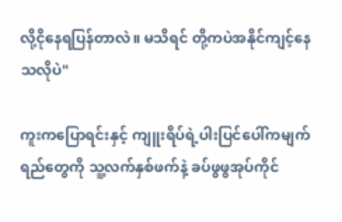လို့ငိုနေရပြန်တာလဲ။ မသိရင် တို့ကပဲအနိုင်ကျင့်နေသလိုပဲ"

ကူးကပြောရင်းနှင့် ကျူးရိပ်ရဲ့ပါးပြင်ပေါ်ကမျက်ရည်တွေကို သူ့လက်နှစ်ဖက်နဲ့ ခပ်ဖွဖွအုပ်ကိုင်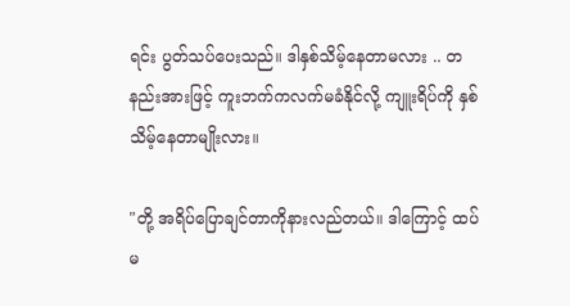ရင်း ပွတ်သပ်ပေးသည်။ ဒါနှစ်သိမ့်နေတာမလား .. တနည်းအားဖြင့် ကူးဘက်ကလက်မခံနိုင်လို့ ကျူးရိပ်ကို နှစ်သိမ့်နေတာမျိုးလား။

"တို့ အရိပ်ပြောချင်တာကိုနားလည်တယ်။ ဒါကြောင့် ထပ်မ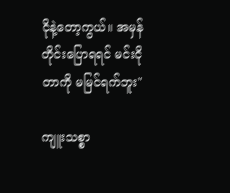ငိုနဲ့တော့ကွယ်။ အမှန်တိုင်းပြောရရင် မင်းငိုတာကို မမြင်ရက်ဘူး"

ကျူးသစ္စာ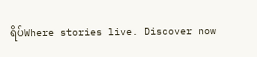ရိပ်Where stories live. Discover now